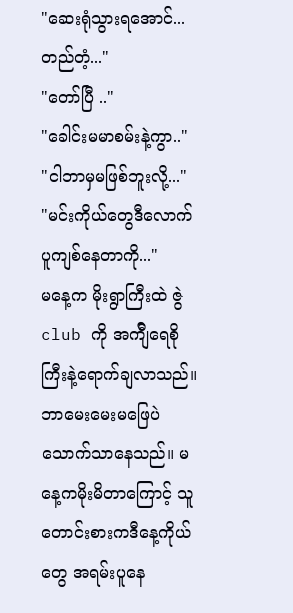"ဆေးရုံသွားရအောင်...တည်တံ့..."
"တော်ပြီ .."
"ခေါင်းမမာစမ်းနဲ့ကွာ.."
"ငါဘာမှမဖြစ်ဘူးလို့..."
"မင်းကိုယ်တွေဒီလောက်ပူကျစ်နေတာကို..."
မနေ့က မိုးရွာကြီးထဲ ဇွဲ club ကို အက်ျီရေစိုကြီးနဲ့ရောက်ချလာသည်။ဘာမေးမေးမဖြေပဲ သောက်သာနေသည်။ မနေ့ကမိုးမိတာကြောင့် သူတောင်းစားကဒီနေ့ကိုယ်တွေ အရမ်းပူနေ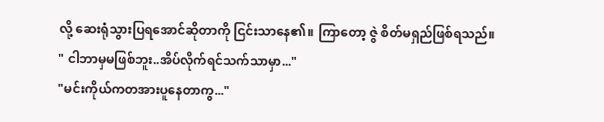လို့ ဆေးရုံသွားပြရအောင်ဆိုတာကို ငြင်းသာနေ၏။ ကြာတော့ ဇွဲ စိတ်မရှည်ဖြစ်ရသည်။
" ငါဘာမှမဖြစ်ဘူး..အိပ်လိုက်ရင်သက်သာမှာ..."
"မင်းကိုယ်ကတအားပူနေတာကွ..."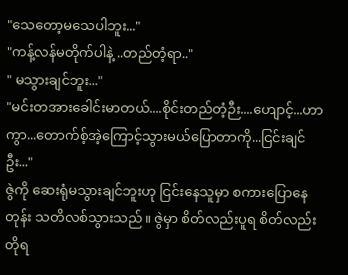"သေတော့မသေပါဘူး..."
"ကန့်လန်မတိုက်ပါနဲ့ ..တည်တံ့ရာ.."
" မသွားချင်ဘူး..."
"မင်းတအားခေါင်းမာတယ်....စိုင်းတည်တံ့ဉီး....ဟျောင့်...ဟာကွာ...တောက်စ့်အဲ့ကြောင့်သွားမယ်ပြောတာကို...ငြင်းချင်ဦး..."
ဇွဲကို ဆေးရုံမသွားချင်ဘူးဟု ငြင်းနေသူမှာ စကားပြောနေတုန်း သတိလစ်သွားသည်။ ဇွဲမှာ စိတ်လည်းပူရ စိတ်လည်းတိုရ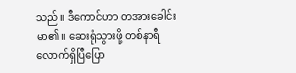သည်။ ဒီကောင်ဟာ တအားခေါင်းမာ၏။ ဆေးရုံသွားဖို့ တစ်နာရီလောက်ရှိပြီပြော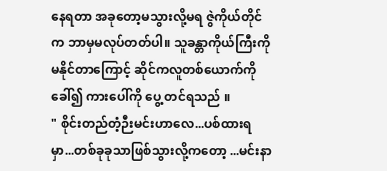နေရတာ အခုတော့မသွားလို့မရ ဇွဲကိုယ်တိုင်က ဘာမှမလုပ်တတ်ပါ။ သူခန္တာကိုယ်ကြီးကို မနိုင်တာကြောင့် ဆိုင်ကလူတစ်ယောက်ကိုခေါ်၍ ကားပေါ်ကို ပွေ့ တင်ရသည် ။
" စိုင်းတည်တံ့ဉီးမင်းဟာလေ...ပစ်ထားရမှာ...တစ်ခုခုသာဖြစ်သွားလို့ကတော့ ...မင်းနာ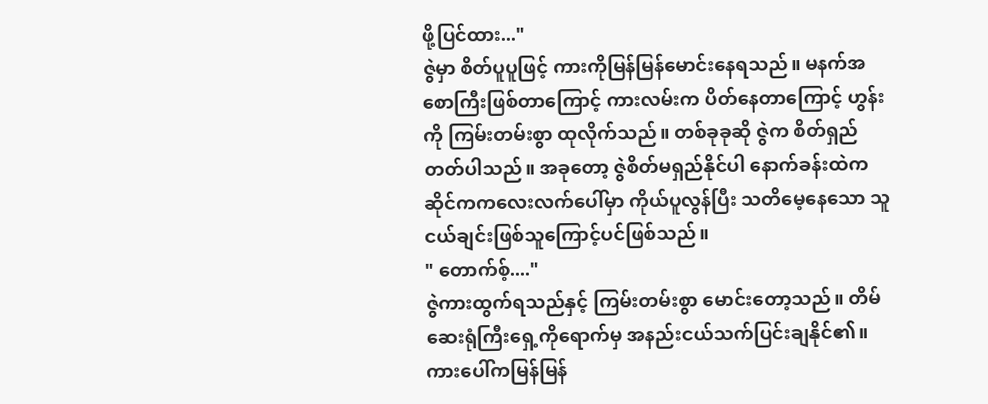ဖို့ပြင်ထား..."
ဇွဲမှာ စိတ်ပူပူဖြင့် ကားကိုမြန်မြန်မောင်းနေရသည်။ မနက်အစောကြီးဖြစ်တာကြောင့် ကားလမ်းက ပိတ်နေတာကြောင့် ဟွန်းကို ကြမ်းတမ်းစွာ ထုလိုက်သည်။ တစ်ခုခုဆို ဇွဲက စိတ်ရှည်တတ်ပါသည်။ အခုတော့ ဇွဲစိတ်မရှည်နိုင်ပါ နောက်ခန်းထဲက ဆိုင်ကကလေးလက်ပေါ်မှာ ကိုယ်ပူလွန်ပြီး သတိမေ့နေသော သူငယ်ချင်းဖြစ်သူကြောင့်ပင်ဖြစ်သည်။
" တောက်စ့်...."
ဇွဲကားထွက်ရသည်နှင့် ကြမ်းတမ်းစွာ မောင်းတော့သည်။ တိမ်ဆေးရုံကြီးရှေ့ကိုရောက်မှ အနည်းငယ်သက်ပြင်းချနိုင်၏။ ကားပေါ်ကမြန်မြန်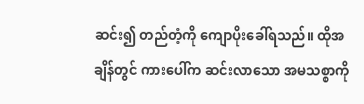ဆင်း၍ တည်တံ့ကို ကျောပိုးခေါ်ရသည်။ ထိုအချိန်တွင် ကားပေါ်က ဆင်းလာသော အမသစ္စာကို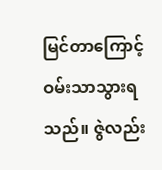မြင်တာကြောင့် ဝမ်းသာသွားရသည်။ ဇွဲလည်း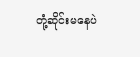တုံ့ဆိုင်းမနေပဲ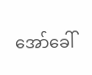အော်ခေါ်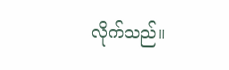လိုက်သည်။